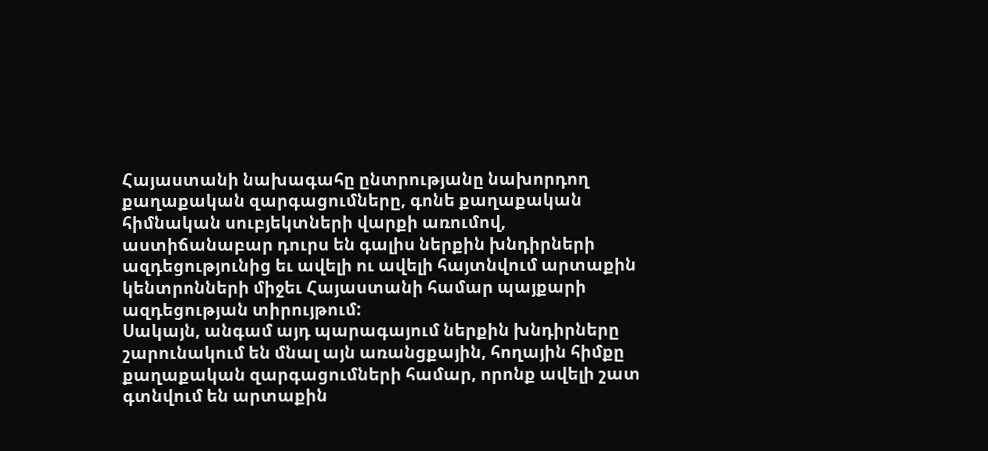Հայաստանի նախագահը ընտրությանը նախորդող քաղաքական զարգացումները, գոնե քաղաքական հիմնական սուբյեկտների վարքի առումով, աստիճանաբար դուրս են գալիս ներքին խնդիրների ազդեցությունից եւ ավելի ու ավելի հայտնվում արտաքին կենտրոնների միջեւ Հայաստանի համար պայքարի ազդեցության տիրույթում:
Սակայն, անգամ այդ պարագայում ներքին խնդիրները շարունակում են մնալ այն առանցքային, հողային հիմքը քաղաքական զարգացումների համար, որոնք ավելի շատ գտնվում են արտաքին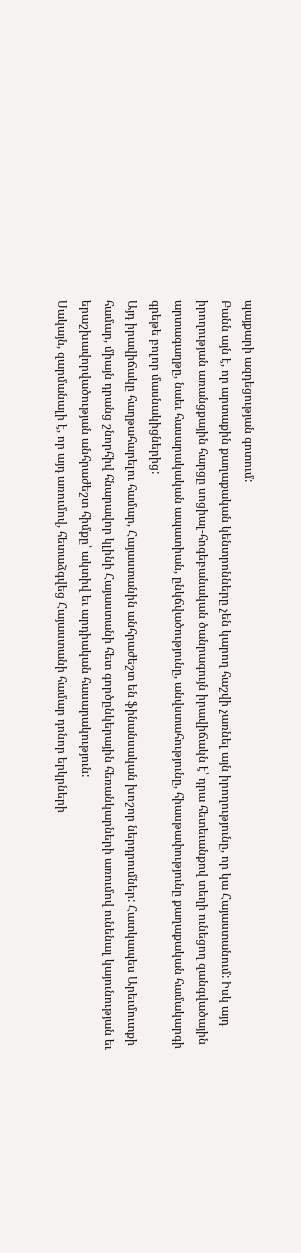պայքարի ազդեցության գոտում:
Բանն այն է, որ արտաքին քաղաքական կենտրոնները չեն կարող հաշվի չառնել այն իրողությունը, որ կա Հայաստանում: Իսկ այդ իրողության առանցքային հարցը սոցիալ-հոգեբանական ծանրագույն իրավիճակն է՝ դրա հետեւանքով տեղի ունեցող զանգվածային արտագաղթը, նաեւ հասարակական ապատիան, ընկճվածությունը, անվստահությունը, հիասթափությունը քաղաքական համակարգի գրեթե բոլոր մասնակիցներից:
Այդ իրավիճակը հաղթահարելու համար, Հայաստանին անհրաժեշտ են ֆինանսական խոշոր ներդրումներ: Հատկապես Արեւմուտքի համար, միայն դրանց շնորհիվ հնարավոր կլինի Հայաստանի հետ գործընկերային հեռանկարների առումով ունենալ կայունության եւ երաշխավորվածության անհրաժեշտ հիմքը՝ ակտիվ եւ արդիական հասարակություն:
Սակայն, զարմանալի է, որ այդ առումով, հետաձգվեց Հայաստանի համար դոնոր երկրների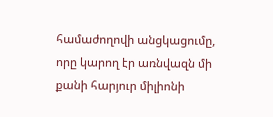համաժողովի անցկացումը, որը կարող էր առնվազն մի քանի հարյուր միլիոնի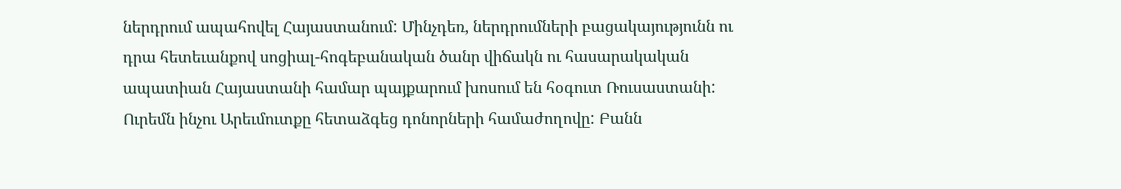ներդրում ապահովել Հայաստանում: Մինչդեռ, ներդրումների բացակայությունն ու դրա հետեւանքով սոցիալ-հոգեբանական ծանր վիճակն ու հասարակական ապատիան Հայաստանի համար պայքարում խոսում են հօգուտ Ռուսաստանի:
Ուրեմն ինչու Արեւմուտքը հետաձգեց դոնորների համաժողովը: Բանն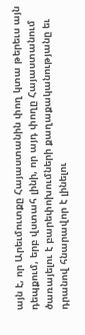այն է, որ Արեւմուտքը Հայաստանին փող կտա թերեւս այն դեպքում, երբ վստահ լինի, որ այդ փողը Հայաստանում ծառայելու է բարեփոխումների քաղաքականությանը եւ դրանով հնարավոր է լինելու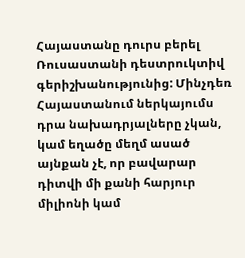Հայաստանը դուրս բերել Ռուսաստանի դեստրուկտիվ գերիշխանությունից: Մինչդեռ Հայաստանում ներկայումս դրա նախադրյալները չկան, կամ եղածը մեղմ ասած այնքան չէ, որ բավարար դիտվի մի քանի հարյուր միլիոնի կամ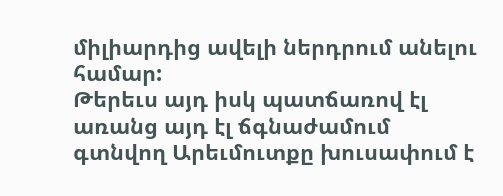միլիարդից ավելի ներդրում անելու համար:
Թերեւս այդ իսկ պատճառով էլ առանց այդ էլ ճգնաժամում գտնվող Արեւմուտքը խուսափում է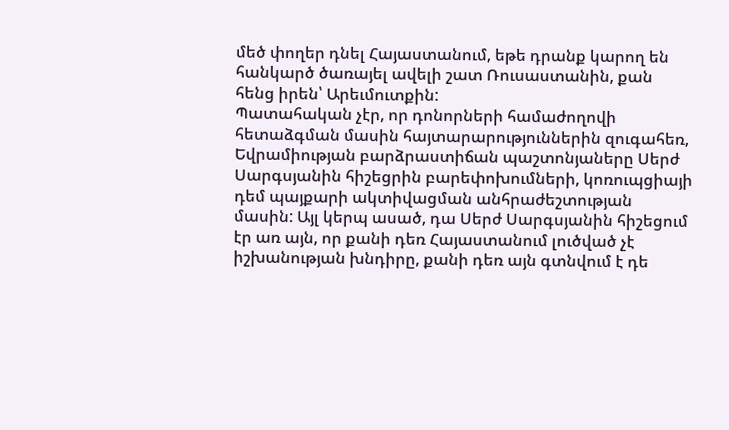մեծ փողեր դնել Հայաստանում, եթե դրանք կարող են հանկարծ ծառայել ավելի շատ Ռուսաստանին, քան հենց իրեն՝ Արեւմուտքին:
Պատահական չէր, որ դոնորների համաժողովի հետաձգման մասին հայտարարություններին զուգահեռ, Եվրամիության բարձրաստիճան պաշտոնյաները Սերժ Սարգսյանին հիշեցրին բարեփոխումների, կոռուպցիայի դեմ պայքարի ակտիվացման անհրաժեշտության մասին: Այլ կերպ ասած, դա Սերժ Սարգսյանին հիշեցում էր առ այն, որ քանի դեռ Հայաստանում լուծված չէ իշխանության խնդիրը, քանի դեռ այն գտնվում է դե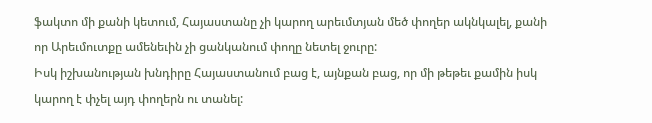ֆակտո մի քանի կետում, Հայաստանը չի կարող արեւմտյան մեծ փողեր ակնկալել, քանի որ Արեւմուտքը ամենեւին չի ցանկանում փողը նետել ջուրը:
Իսկ իշխանության խնդիրը Հայաստանում բաց է, այնքան բաց, որ մի թեթեւ քամին իսկ կարող է փչել այդ փողերն ու տանել: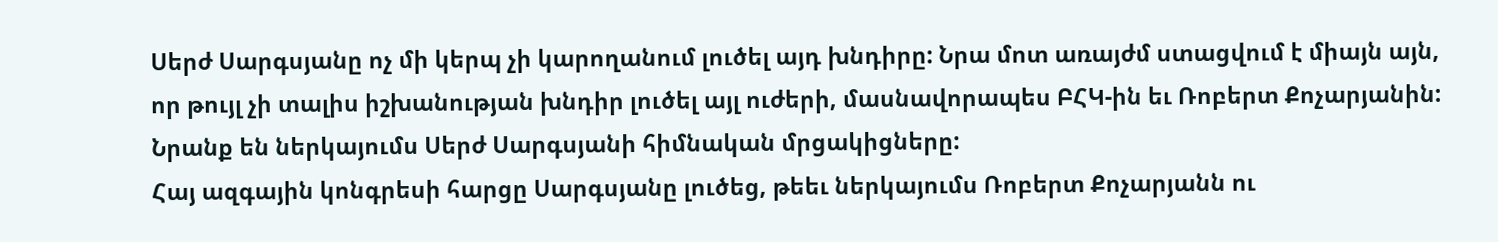Սերժ Սարգսյանը ոչ մի կերպ չի կարողանում լուծել այդ խնդիրը: Նրա մոտ առայժմ ստացվում է միայն այն, որ թույլ չի տալիս իշխանության խնդիր լուծել այլ ուժերի, մասնավորապես ԲՀԿ-ին եւ Ռոբերտ Քոչարյանին: Նրանք են ներկայումս Սերժ Սարգսյանի հիմնական մրցակիցները:
Հայ ազգային կոնգրեսի հարցը Սարգսյանը լուծեց, թեեւ ներկայումս Ռոբերտ Քոչարյանն ու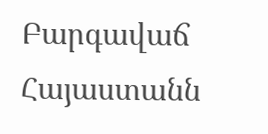Բարգավաճ Հայաստանն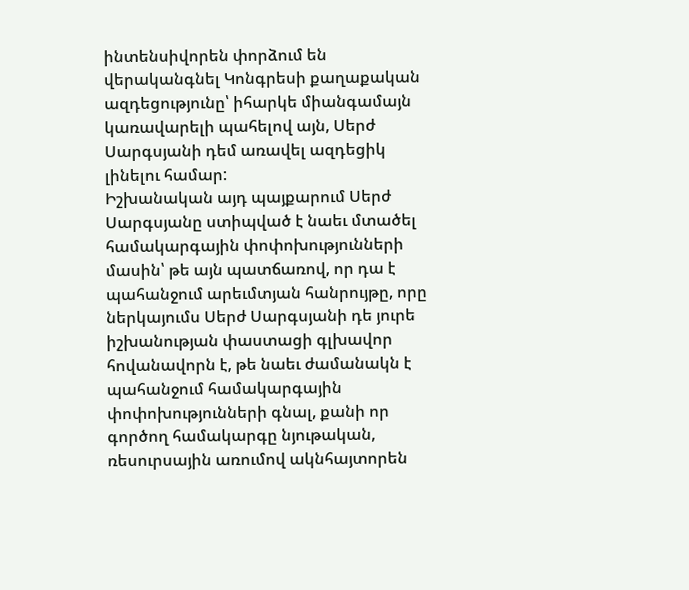ինտենսիվորեն փորձում են վերականգնել Կոնգրեսի քաղաքական ազդեցությունը՝ իհարկե միանգամայն կառավարելի պահելով այն, Սերժ Սարգսյանի դեմ առավել ազդեցիկ լինելու համար:
Իշխանական այդ պայքարում Սերժ Սարգսյանը ստիպված է նաեւ մտածել համակարգային փոփոխությունների մասին՝ թե այն պատճառով, որ դա է պահանջում արեւմտյան հանրույթը, որը ներկայումս Սերժ Սարգսյանի դե յուրե իշխանության փաստացի գլխավոր հովանավորն է, թե նաեւ ժամանակն է պահանջում համակարգային փոփոխությունների գնալ, քանի որ գործող համակարգը նյութական, ռեսուրսային առումով ակնհայտորեն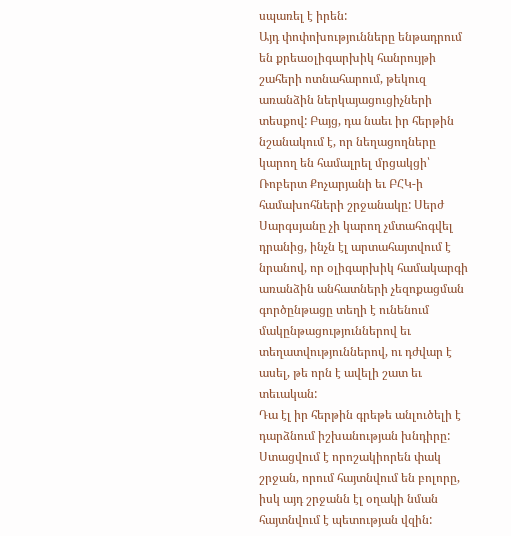սպառել է իրեն:
Այդ փոփոխությունները ենթադրում են քրեաօլիգարխիկ հանրույթի շահերի ոտնահարում, թեկուզ առանձին ներկայացուցիչների տեսքով: Բայց, դա նաեւ իր հերթին նշանակում է, որ նեղացողները կարող են համալրել մրցակցի՝ Ռոբերտ Քոչարյանի եւ ԲՀԿ-ի համախոհների շրջանակը: Սերժ Սարգսյանը չի կարող չմտահոգվել դրանից, ինչն էլ արտահայտվում է նրանով, որ օլիգարխիկ համակարգի առանձին անհատների չեզոքացման գործընթացը տեղի է ունենում մակընթացություններով եւ տեղատվություններով, ու դժվար է ասել, թե որն է ավելի շատ եւ տեւական:
Դա էլ իր հերթին գրեթե անլուծելի է դարձնում իշխանության խնդիրը: Ստացվում է որոշակիորեն փակ շրջան, որում հայտնվում են բոլորը, իսկ այդ շրջանն էլ օղակի նման հայտնվում է պետության վզին: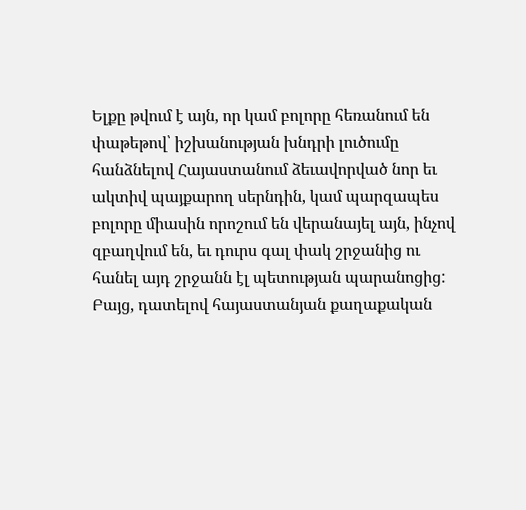Ելքը թվում է այն, որ կամ բոլորը հեռանում են փաթեթով՝ իշխանության խնդրի լուծումը հանձնելով Հայաստանում ձեւավորված նոր եւ ակտիվ պայքարող սերնդին, կամ պարզապես բոլորը միասին որոշում են վերանայել այն, ինչով զբաղվում են, եւ դուրս գալ փակ շրջանից ու հանել այդ շրջանն էլ պետության պարանոցից: Բայց, դատելով հայաստանյան քաղաքական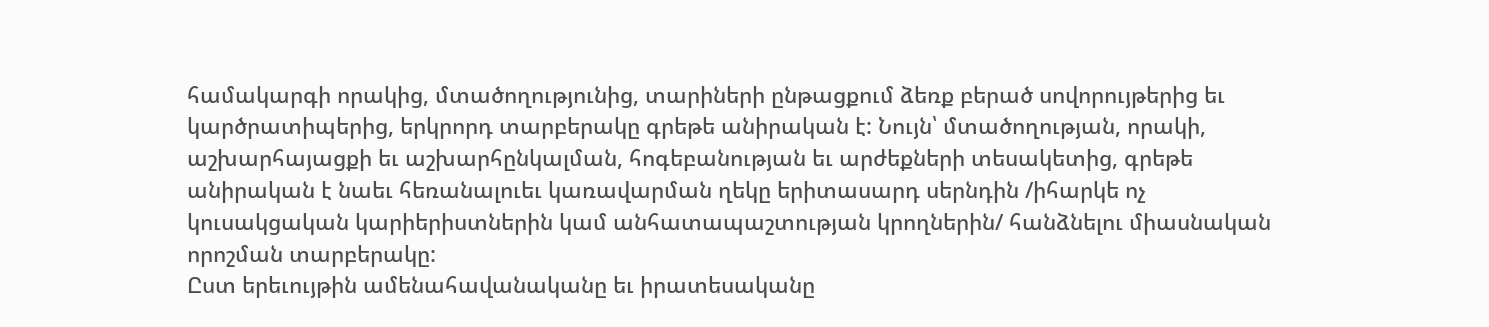համակարգի որակից, մտածողությունից, տարիների ընթացքում ձեռք բերած սովորույթերից եւ կարծրատիպերից, երկրորդ տարբերակը գրեթե անիրական է: Նույն՝ մտածողության, որակի, աշխարհայացքի եւ աշխարհընկալման, հոգեբանության եւ արժեքների տեսակետից, գրեթե անիրական է նաեւ հեռանալուեւ կառավարման ղեկը երիտասարդ սերնդին /իհարկե ոչ կուսակցական կարիերիստներին կամ անհատապաշտության կրողներին/ հանձնելու միասնական որոշման տարբերակը:
Ըստ երեւույթին ամենահավանականը եւ իրատեսականը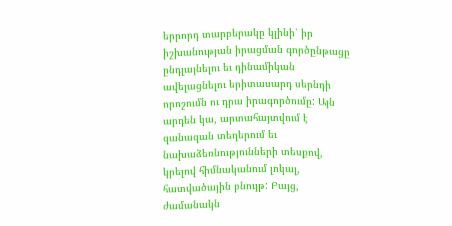երրորդ տարբերակը կլինի՝ իր իշխանության իրացման գործընթացը ընդլայնելու եւ դինամիկան ավելացնելու երիտասարդ սերնդի որոշումն ու դրա իրագործումը: Այն արդեն կա, արտահայտվում է զանազան տեղերում եւ նախաձեռնությունների տեսքով, կրելով հիմնականում լոկալ, հատվածային բնույթ: Բայց, ժամանակն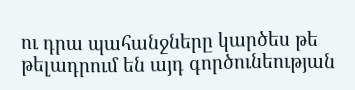ու դրա պահանջները կարծես թե թելադրում են այդ գործունեության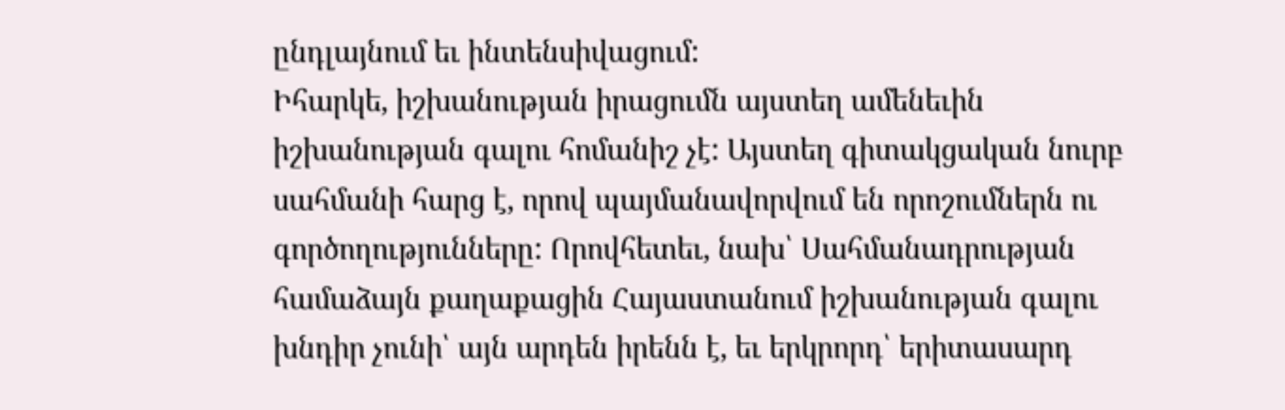ընդլայնում եւ ինտենսիվացում:
Իհարկե, իշխանության իրացումն այստեղ ամենեւին իշխանության գալու հոմանիշ չէ: Այստեղ գիտակցական նուրբ սահմանի հարց է, որով պայմանավորվում են որոշումներն ու գործողությունները: Որովհետեւ, նախ՝ Սահմանադրության համաձայն քաղաքացին Հայաստանում իշխանության գալու խնդիր չունի՝ այն արդեն իրենն է, եւ երկրորդ՝ երիտասարդ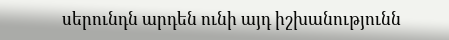սերունդն արդեն ունի այդ իշխանությունն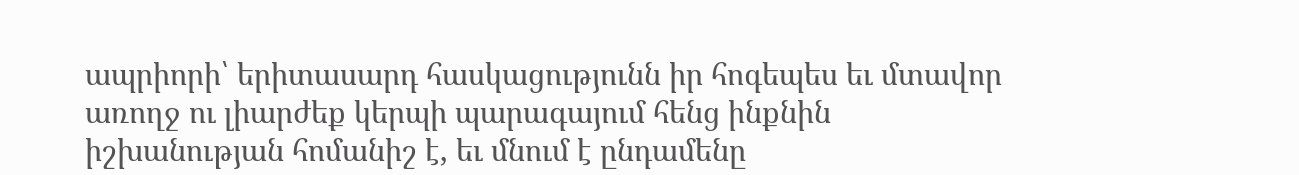ապրիորի՝ երիտասարդ հասկացությունն իր հոգեպես եւ մտավոր առողջ ու լիարժեք կերպի պարագայում հենց ինքնին իշխանության հոմանիշ է, եւ մնում է ընդամենը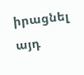իրացնել այդ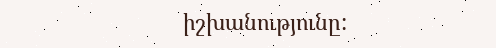իշխանությունը: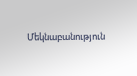Մեկնաբանություն